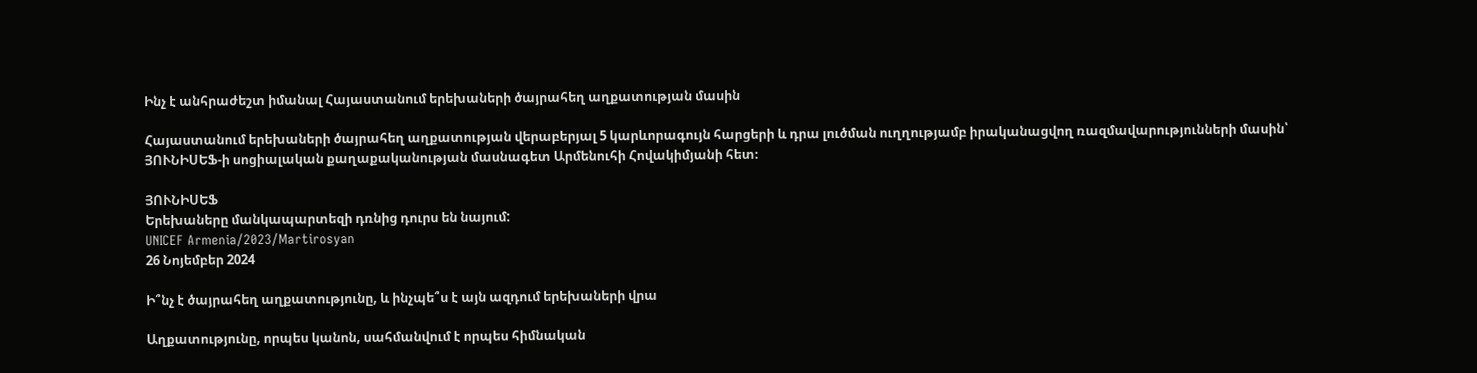Ինչ է անհրաժեշտ իմանալ Հայաստանում երեխաների ծայրահեղ աղքատության մասին

Հայաստանում երեխաների ծայրահեղ աղքատության վերաբերյալ 5 կարևորագույն հարցերի և դրա լուծման ուղղությամբ իրականացվող ռազմավարությունների մասին՝ ՅՈՒՆԻՍԵՖ-ի սոցիալական քաղաքականության մասնագետ Արմենուհի Հովակիմյանի հետ։

ՅՈՒՆԻՍԵՖ
Երեխաները մանկապարտեզի դռնից դուրս են նայում:
UNICEF Armenia/2023/Martirosyan
26 Նոյեմբեր 2024

Ի՞նչ է ծայրահեղ աղքատությունը, և ինչպե՞ս է այն ազդում երեխաների վրա

Աղքատությունը, որպես կանոն, սահմանվում է որպես հիմնական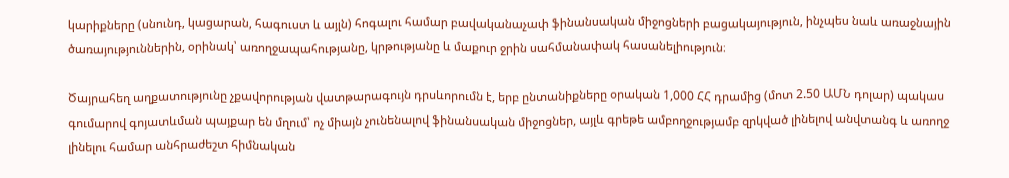կարիքները (սնունդ, կացարան, հագուստ և այլն) հոգալու համար բավականաչափ ֆինանսական միջոցների բացակայություն, ինչպես նաև առաջնային ծառայություններին, օրինակ՝ առողջապահությանը, կրթությանը և մաքուր ջրին սահմանափակ հասանելիություն։

Ծայրահեղ աղքատությունը չքավորության վատթարագույն դրսևորումն է, երբ ընտանիքները օրական 1,000 ՀՀ դրամից (մոտ 2.50 ԱՄՆ դոլար) պակաս գումարով գոյատևման պայքար են մղում՝ ոչ միայն չունենալով ֆինանսական միջոցներ, այլև գրեթե ամբողջությամբ զրկված լինելով անվտանգ և առողջ լինելու համար անհրաժեշտ հիմնական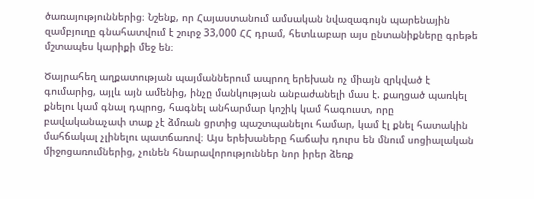ծառայություններից։ Նշենք, որ Հայաստանում ամսական նվազագույն պարենային զամբյուղը գնահատվում է շուրջ 33,000 ՀՀ դրամ, հետևաբար այս ընտանիքները գրեթե մշտապես կարիքի մեջ են։

Ծայրահեղ աղքատության պայմաններում ապրող երեխան ոչ միայն զրկված է գումարից, այլև այն ամենից, ինչը մանկության անբաժանելի մաս է. քաղցած պառկել քնելու կամ գնալ դպրոց, հագնել անհարմար կոշիկ կամ հագուստ, որը բավականաչափ տաք չէ ձմռան ցրտից պաշտպանելու համար, կամ էլ քնել հատակին մահճակալ չլինելու պատճառով։ Այս երեխաները հաճախ դուրս են մնում սոցիալական միջոցառումներից, չունեն հնարավորություններ նոր իրեր ձեռք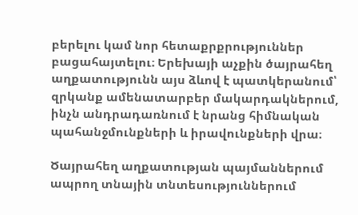բերելու կամ նոր հետաքրքրություններ բացահայտելու։ Երեխայի աչքին ծայրահեղ աղքատությունն այս ձևով է պատկերանում՝ զրկանք ամենատարբեր մակարդակներում, ինչն անդրադառնում է նրանց հիմնական պահանջմունքների և իրավունքների վրա։

Ծայրահեղ աղքատության պայմաններում ապրող տնային տնտեսություններում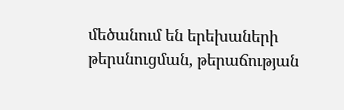մեծանում են երեխաների թերսնուցման, թերաճության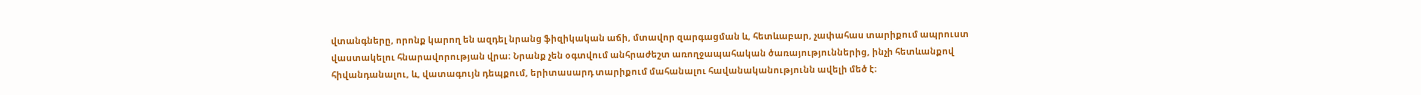վտանգները, որոնք կարող են ազդել նրանց ֆիզիկական աճի, մտավոր զարգացման և, հետևաբար, չափահաս տարիքում ապրուստ վաստակելու հնարավորության վրա։ Նրանք չեն օգտվում անհրաժեշտ առողջապահական ծառայություններից, ինչի հետևանքով հիվանդանալու, և, վատագույն դեպքում, երիտասարդ տարիքում մահանալու հավանականությունն ավելի մեծ է։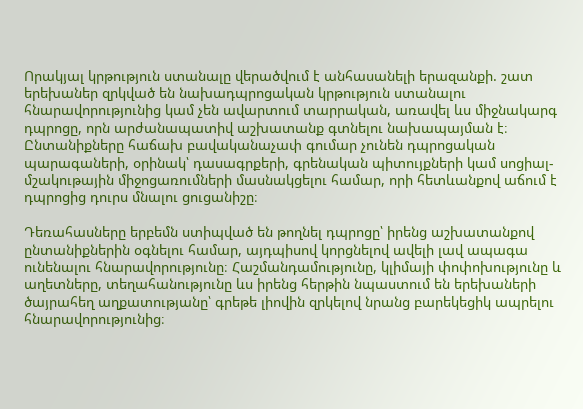Որակյալ կրթություն ստանալը վերածվում է անհասանելի երազանքի. շատ երեխաներ զրկված են նախադպրոցական կրթություն ստանալու հնարավորությունից կամ չեն ավարտում տարրական, առավել ևս միջնակարգ դպրոցը, որն արժանապատիվ աշխատանք գտնելու նախապայման է։ Ընտանիքները հաճախ բավականաչափ գումար չունեն դպրոցական պարագաների, օրինակ՝ դասագրքերի, գրենական պիտույքների կամ սոցիալ-մշակութային միջոցառումների մասնակցելու համար, որի հետևանքով աճում է դպրոցից դուրս մնալու ցուցանիշը։

Դեռահասները երբեմն ստիպված են թողնել դպրոցը՝ իրենց աշխատանքով ընտանիքներին օգնելու համար, այդպիսով կորցնելով ավելի լավ ապագա ունենալու հնարավորությունը։ Հաշմանդամությունը, կլիմայի փոփոխությունը և աղետները, տեղահանությունը ևս իրենց հերթին նպաստում են երեխաների ծայրահեղ աղքատությանը՝ գրեթե լիովին զրկելով նրանց բարեկեցիկ ապրելու հնարավորությունից։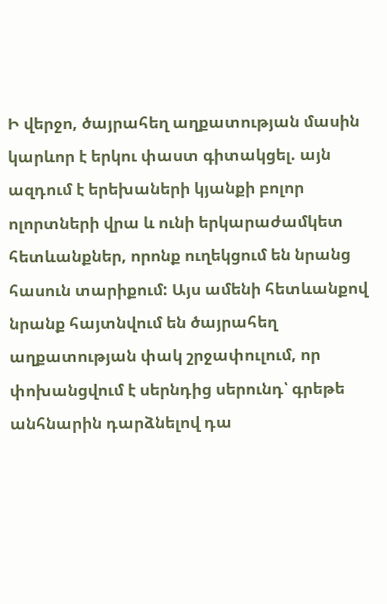Ի վերջո, ծայրահեղ աղքատության մասին կարևոր է երկու փաստ գիտակցել. այն ազդում է երեխաների կյանքի բոլոր ոլորտների վրա և ունի երկարաժամկետ հետևանքներ, որոնք ուղեկցում են նրանց հասուն տարիքում: Այս ամենի հետևանքով նրանք հայտնվում են ծայրահեղ աղքատության փակ շրջափուլում, որ փոխանցվում է սերնդից սերունդ՝ գրեթե անհնարին դարձնելով դա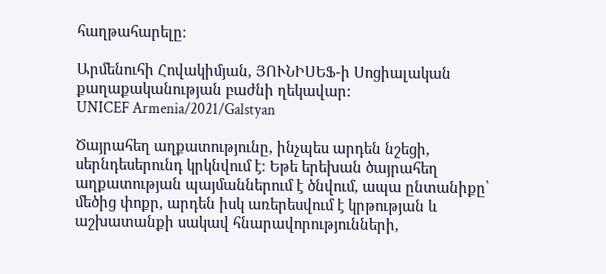հաղթահարելը։

Արմենուհի Հովակիմյան, ՅՈՒՆԻՍԵՖ-ի Սոցիալական քաղաքականության բաժնի ղեկավար:
UNICEF Armenia/2021/Galstyan

Ծայրահեղ աղքատությունը, ինչպես արդեն նշեցի, սերնդեսերունդ կրկնվում է։ Եթե երեխան ծայրահեղ աղքատության պայմաններում է ծնվում, ապա ընտանիքը՝ մեծից փոքր, արդեն իսկ առերեսվում է կրթության և աշխատանքի սակավ հնարավորությունների,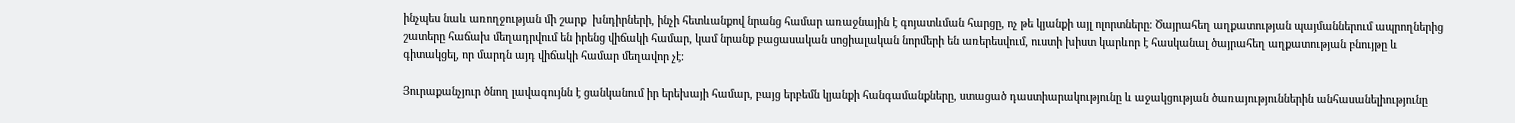ինչպես նաև առողջության մի շարք  խնդիրների, ինչի հետևանքով նրանց համար առաջնային է գոյատևման հարցը, ոչ թե կյանքի այլ ոլորտները։ Ծայրահեղ աղքատության պայմաններում ապրողներից շատերը հաճախ մեղադրվում են իրենց վիճակի համար, կամ նրանք բացասական սոցիալական նորմերի են առերեսվում, ուստի խիստ կարևոր է հասկանալ ծայրահեղ աղքատության բնույթը և գիտակցել, որ մարդն այդ վիճակի համար մեղավոր չէ։

Յուրաքանչյուր ծնող լավագույնն է ցանկանում իր երեխայի համար, բայց երբեմն կյանքի հանգամանքները, ստացած դաստիարակությունը և աջակցության ծառայություններին անհասանելիությունը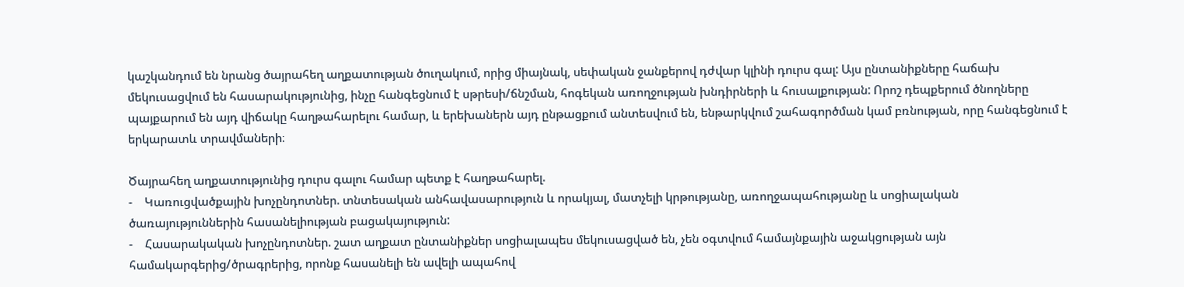կաշկանդում են նրանց ծայրահեղ աղքատության ծուղակում, որից միայնակ, սեփական ջանքերով դժվար կլինի դուրս գալ: Այս ընտանիքները հաճախ մեկուսացվում են հասարակությունից, ինչը հանգեցնում է սթրեսի/ճնշման, հոգեկան առողջության խնդիրների և հուսալքության: Որոշ դեպքերում ծնողները պայքարում են այդ վիճակը հաղթահարելու համար, և երեխաներն այդ ընթացքում անտեսվում են, ենթարկվում շահագործման կամ բռնության, որը հանգեցնում է երկարատև տրավմաների։

Ծայրահեղ աղքատությունից դուրս գալու համար պետք է հաղթահարել.
-    Կառուցվածքային խոչընդոտներ. տնտեսական անհավասարություն և որակյալ, մատչելի կրթությանը, առողջապահությանը և սոցիալական ծառայություններին հասանելիության բացակայություն:
-    Հասարակական խոչընդոտներ. շատ աղքատ ընտանիքներ սոցիալապես մեկուսացված են, չեն օգտվում համայնքային աջակցության այն համակարգերից/ծրագրերից, որոնք հասանելի են ավելի ապահով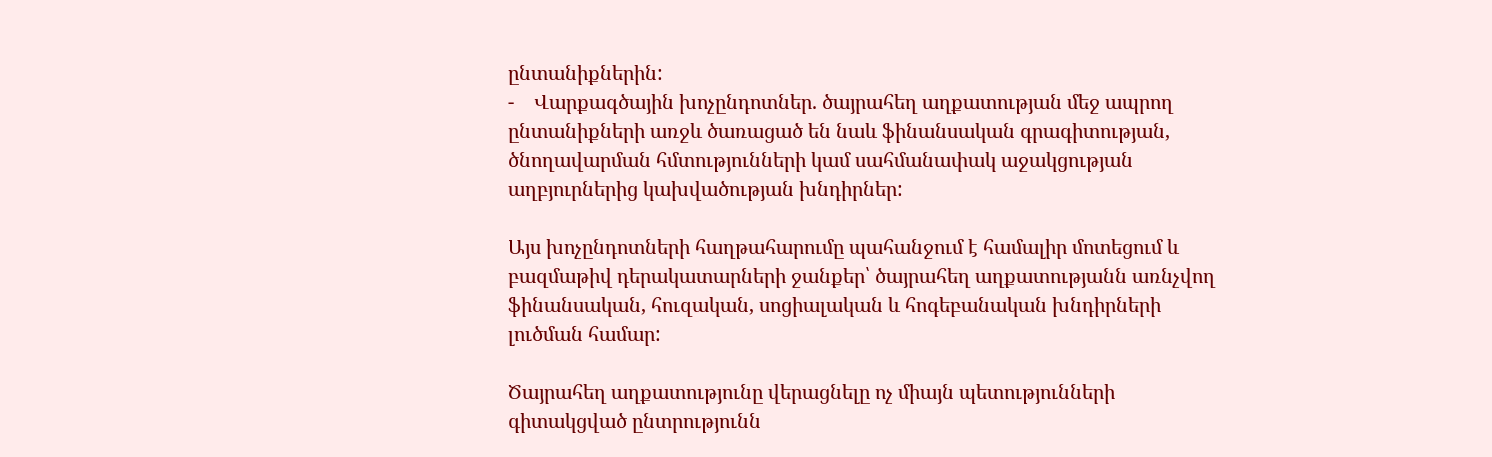ընտանիքներին:
-    Վարքագծային խոչընդոտներ. ծայրահեղ աղքատության մեջ ապրող ընտանիքների առջև ծառացած են նաև ֆինանսական գրագիտության, ծնողավարման հմտությունների կամ սահմանափակ աջակցության աղբյուրներից կախվածության խնդիրներ:

Այս խոչընդոտների հաղթահարումը պահանջում է համալիր մոտեցում և բազմաթիվ դերակատարների ջանքեր՝ ծայրահեղ աղքատությանն առնչվող ֆինանսական, հուզական, սոցիալական և հոգեբանական խնդիրների լուծման համար:

Ծայրահեղ աղքատությունը վերացնելը ոչ միայն պետությունների գիտակցված ընտրությունն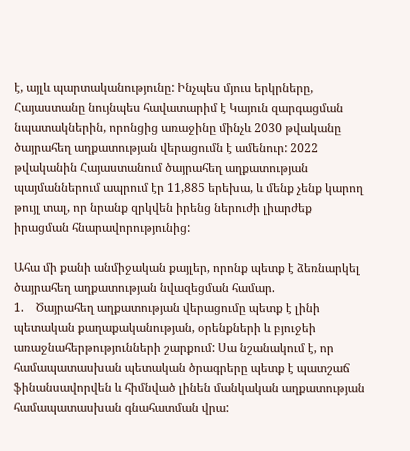է, այլև պարտականությունը: Ինչպես մյուս երկրները, Հայաստանը նույնպես հավատարիմ է Կայուն զարգացման նպատակներին, որոնցից առաջինը մինչև 2030 թվականը ծայրահեղ աղքատության վերացումն է ամենուր: 2022 թվականին Հայաստանում ծայրահեղ աղքատության պայմաններում ապրում էր 11,885 երեխա, և մենք չենք կարող թույլ տալ, որ նրանք զրկվեն իրենց ներուժի լիարժեք իրացման հնարավորությունից:

Ահա մի քանի անմիջական քայլեր, որոնք պետք է ձեռնարկել ծայրահեղ աղքատության նվազեցման համար.
1.    Ծայրահեղ աղքատության վերացումը պետք է լինի պետական քաղաքականության, օրենքների և բյուջեի առաջնահերթությունների շարքում: Սա նշանակում է, որ համապատասխան պետական ծրագրերը պետք է պատշաճ ֆինանսավորվեն և հիմնված լինեն մանկական աղքատության համապատասխան գնահատման վրա: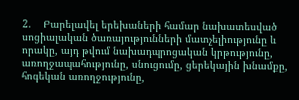2.    Բարելավել երեխաների համար նախատեսված սոցիալական ծառայությունների մատչելիությունը և որակը, այդ թվում նախադպրոցական կրթությունը, առողջապահությունը, սնուցումը, ցերեկային խնամքը, հոգեկան առողջությունը,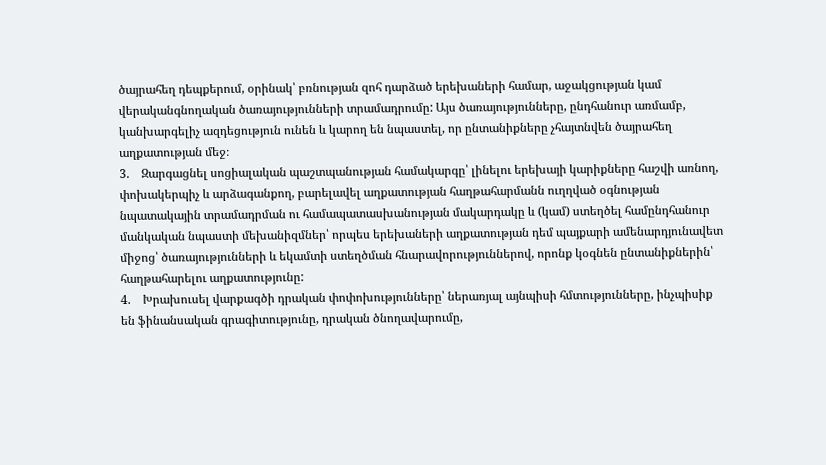ծայրահեղ դեպքերում, օրինակ՝ բռնության զոհ դարձած երեխաների համար, աջակցության կամ վերականգնողական ծառայությունների տրամադրումը: Այս ծառայությունները, ընդհանուր առմամբ, կանխարգելիչ ազդեցություն ունեն և կարող են նպաստել, որ ընտանիքները չհայտնվեն ծայրահեղ աղքատության մեջ։
3.    Զարգացնել սոցիալական պաշտպանության համակարգը՝ լինելու երեխայի կարիքները հաշվի առնող, փոխակերպիչ և արձագանքող, բարելավել աղքատության հաղթահարմանն ուղղված օգնության նպատակային տրամադրման ու համապատասխանության մակարդակը և (կամ) ստեղծել համընդհանուր մանկական նպաստի մեխանիզմներ՝ որպես երեխաների աղքատության դեմ պայքարի ամենարդյունավետ միջոց՝ ծառայությունների և եկամտի ստեղծման հնարավորություններով, որոնք կօգնեն ընտանիքներին՝ հաղթահարելու աղքատությունը:
4.    Խրախուսել վարքագծի դրական փոփոխությունները՝ ներառյալ այնպիսի հմտությունները, ինչպիսիք են ֆինանսական գրագիտությունը, դրական ծնողավարումը,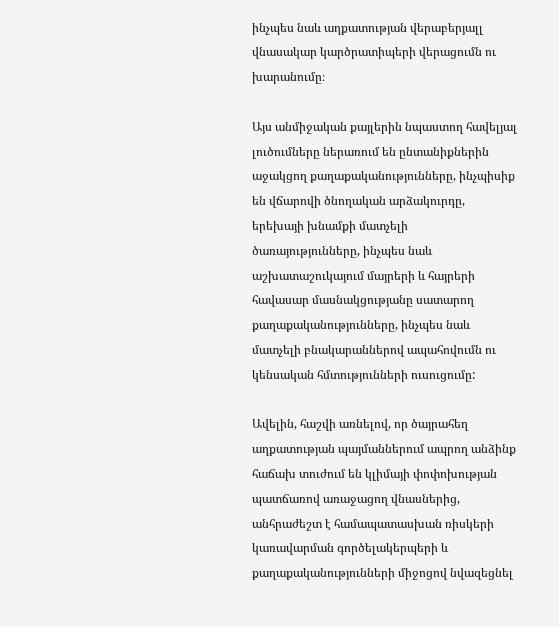ինչպես նաև աղքատության վերաբերյալլ վնասակար կարծրատիպերի վերացումն ու խարանումը։

Այս անմիջական քայլերին նպաստող հավելյալ լուծումները ներառում են ընտանիքներին աջակցող քաղաքականությունները, ինչպիսիք են վճարովի ծնողական արձակուրդը, երեխայի խնամքի մատչելի ծառայությունները, ինչպես նաև աշխատաշուկայում մայրերի և հայրերի հավասար մասնակցությանը սատարող քաղաքականությունները, ինչպես նաև մատչելի բնակարաններով ապահովումն ու կենսական հմտությունների ուսուցումը:

Ավելին, հաշվի առնելով, որ ծայրահեղ աղքատության պայմաններում ապրող անձինք հաճախ տուժում են կլիմայի փոփոխության պատճառով առաջացող վնասներից, անհրաժեշտ է համապատասխան ռիսկերի կառավարման գործելակերպերի և քաղաքականությունների միջոցով նվազեցնել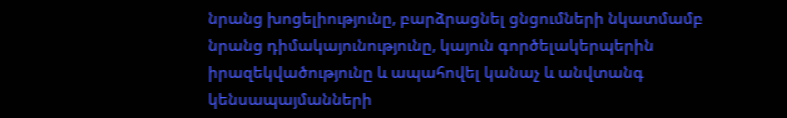նրանց խոցելիությունը, բարձրացնել ցնցումների նկատմամբ նրանց դիմակայունությունը, կայուն գործելակերպերին իրազեկվածությունը և ապահովել կանաչ և անվտանգ կենսապայմանների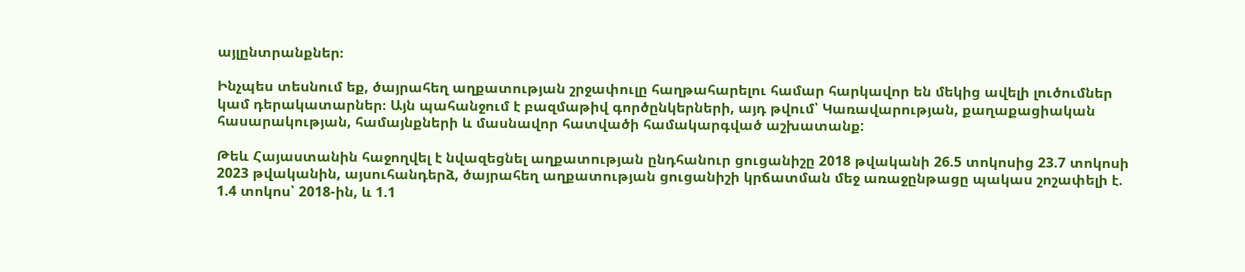այլընտրանքներ։

Ինչպես տեսնում եք, ծայրահեղ աղքատության շրջափուլը հաղթահարելու համար հարկավոր են մեկից ավելի լուծումներ կամ դերակատարներ։ Այն պահանջում է բազմաթիվ գործընկերների, այդ թվում՝ Կառավարության, քաղաքացիական հասարակության, համայնքների և մասնավոր հատվածի համակարգված աշխատանք:

Թեև Հայաստանին հաջողվել է նվազեցնել աղքատության ընդհանուր ցուցանիշը 2018 թվականի 26.5 տոկոսից 23.7 տոկոսի 2023 թվականին, այսուհանդերձ, ծայրահեղ աղքատության ցուցանիշի կրճատման մեջ առաջընթացը պակաս շոշափելի է. 1.4 տոկոս՝ 2018-ին, և 1.1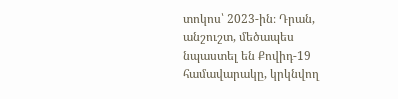տոկոս՝ 2023-ին։ Դրան, անշուշտ, մեծապես նպաստել են Քովիդ-19 համավարակը, կրկնվող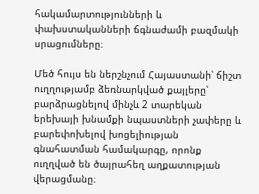հակամարտությունների և փախստականների ճգնաժամի բազմակի սրացումները։

Մեծ հույս են ներշնչում Հայաստանի՝ ճիշտ ուղղությամբ ձեռնարկված քայլերը՝ բարձրացնելով մինչև 2 տարեկան երեխայի խնամքի նպաստների չափերը և բարեփոխելով խոցելիության գնահատման համակարգը, որոնք ուղղված են ծայրահեղ աղքատության վերացմանը։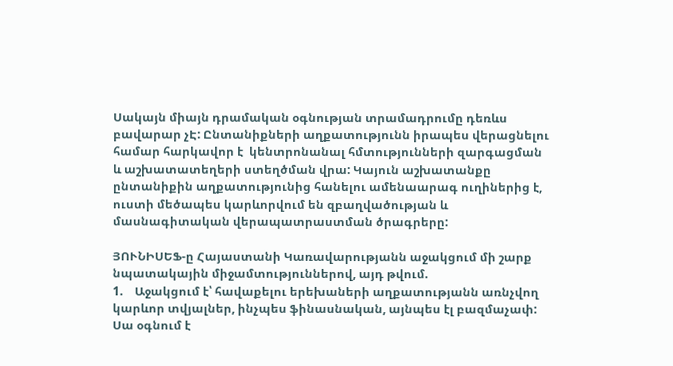Սակայն միայն դրամական օգնության տրամադրումը դեռևս բավարար չԷ: Ընտանիքների աղքատությունն իրապես վերացնելու համար հարկավոր է  կենտրոնանալ հմտությունների զարգացման և աշխատատեղերի ստեղծման վրա: Կայուն աշխատանքը ընտանիքին աղքատությունից հանելու ամենաարագ ուղիներից է, ուստի մեծապես կարևորվում են զբաղվածության և մասնագիտական վերապատրաստման ծրագրերը:

ՅՈՒՆԻՍԵՖ-ը Հայաստանի Կառավարությանն աջակցում մի շարք նպատակային միջամտություններով, այդ թվում.
1.    Աջակցում է՝ հավաքելու երեխաների աղքատությանն առնչվող կարևոր տվյալներ, ինչպես ֆինասնական, այնպես էլ բազմաչափ: Սա օգնում է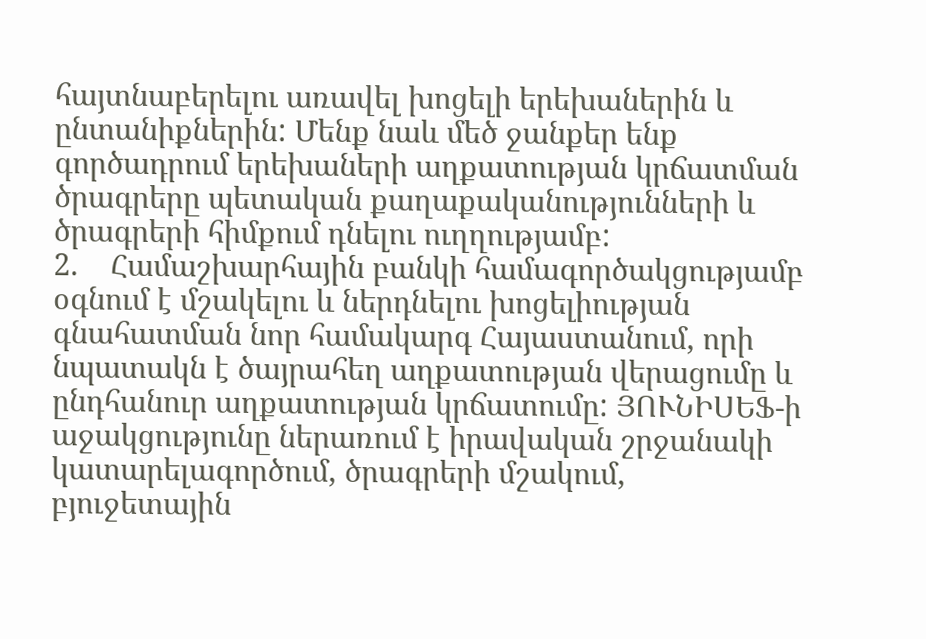հայտնաբերելու առավել խոցելի երեխաներին և ընտանիքներին: Մենք նաև մեծ ջանքեր ենք գործադրում երեխաների աղքատության կրճատման ծրագրերը պետական քաղաքականությունների և ծրագրերի հիմքում դնելու ուղղությամբ:
2.    Համաշխարհային բանկի համագործակցությամբ օգնում է մշակելու և ներդնելու խոցելիության գնահատման նոր համակարգ Հայաստանում, որի  նպատակն է ծայրահեղ աղքատության վերացումը և ընդհանուր աղքատության կրճատումը: ՅՈՒՆԻՍԵՖ-ի աջակցությունը ներառում է իրավական շրջանակի կատարելագործում, ծրագրերի մշակում, բյուջետային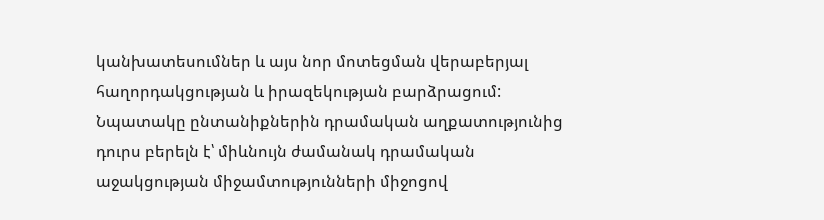կանխատեսումներ և այս նոր մոտեցման վերաբերյալ հաղորդակցության և իրազեկության բարձրացում: Նպատակը ընտանիքներին դրամական աղքատությունից դուրս բերելն է՝ միևնույն ժամանակ դրամական աջակցության միջամտությունների միջոցով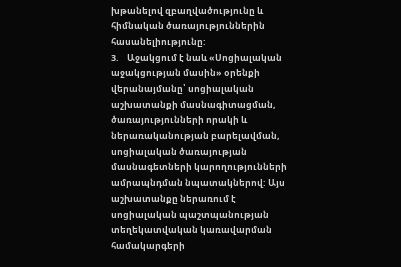խթանելով զբաղվածությունը և հիմնական ծառայություններին հասանելիությունը:
3.    Աջակցում է նաև «Սոցիալական աջակցության մասին» օրենքի վերանայմանը՝ սոցիալական աշխատանքի մասնագիտացման, ծառայությունների որակի և ներառականության բարելավման, սոցիալական ծառայության մասնագետների կարողությունների ամրապնդման նպատակներով: Այս աշխատանքը ներառում է սոցիալական պաշտպանության տեղեկատվական կառավարման համակարգերի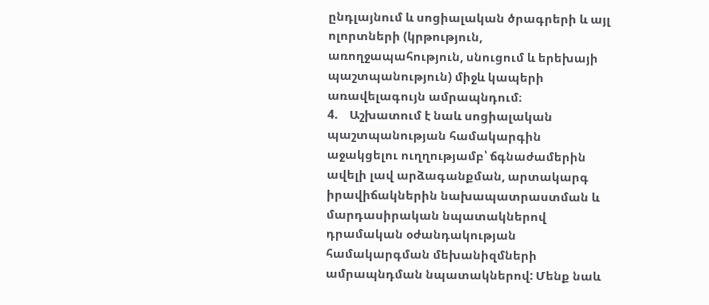ընդլայնում և սոցիալական ծրագրերի և այլ ոլորտների (կրթություն, առողջապահություն, սնուցում և երեխայի պաշտպանություն) միջև կապերի առավելագույն ամրապնդում։
4.    Աշխատում է նաև սոցիալական պաշտպանության համակարգին աջակցելու ուղղությամբ՝ ճգնաժամերին ավելի լավ արձագանքման, արտակարգ իրավիճակներին նախապատրաստման և մարդասիրական նպատակներով դրամական օժանդակության համակարգման մեխանիզմների ամրապնդման նպատակներով: Մենք նաև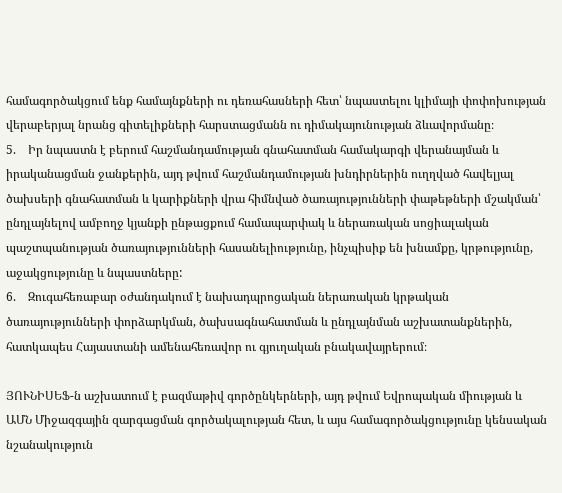համագործակցում ենք համայնքների ու դեռահասների հետ՝ նպաստելու կլիմայի փոփոխության վերաբերյալ նրանց գիտելիքների հարստացմանն ու դիմակայունության ձևավորմանը։
5.    Իր նպաստն է բերում հաշմանդամության գնահատման համակարգի վերանայման և իրականացման ջանքերին, այդ թվում հաշմանդամության խնդիրներին ուղղված հավելյալ ծախսերի գնահատման և կարիքների վրա հիմնված ծառայությունների փաթեթների մշակման՝ ընդլայնելով ամբողջ կյանքի ընթացքում համապարփակ և ներառական սոցիալական պաշտպանության ծառայությունների հասանելիությունը, ինչպիսիք են խնամքը, կրթությունը, աջակցությունը և նպաստները:
6.    Զուգահեռաբար օժանդակում է նախադպրոցական ներառական կրթական ծառայությունների փորձարկման, ծախսագնահատման և ընդլայնման աշխատանքներին, հատկապես Հայաստանի ամենահեռավոր ու գյուղական բնակավայրերում։

ՅՈՒՆԻՍԵՖ-ն աշխատում է բազմաթիվ գործընկերների, այդ թվում Եվրոպական միության և ԱՄՆ Միջազգային զարգացման գործակալության հետ, և այս համագործակցությունը կենսական նշանակություն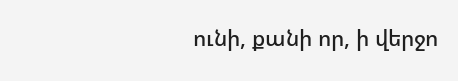ունի, քանի որ, ի վերջո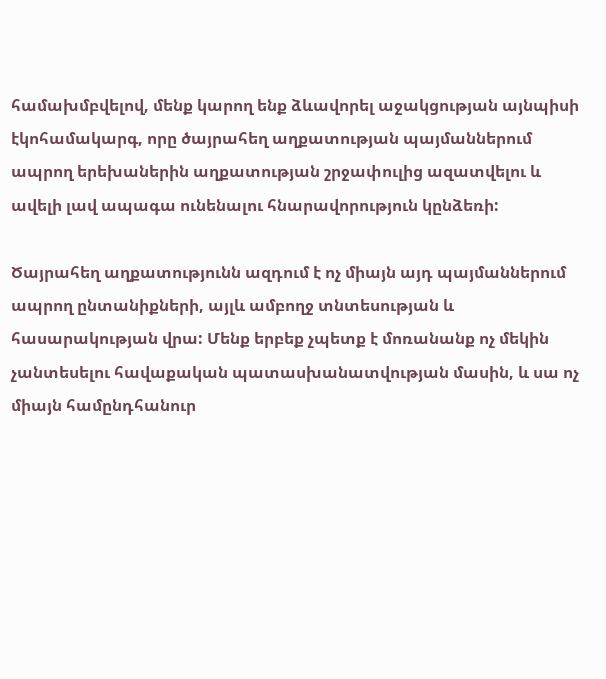համախմբվելով, մենք կարող ենք ձևավորել աջակցության այնպիսի էկոհամակարգ, որը ծայրահեղ աղքատության պայմաններում ապրող երեխաներին աղքատության շրջափուլից ազատվելու և ավելի լավ ապագա ունենալու հնարավորություն կընձեռի:

Ծայրահեղ աղքատությունն ազդում է ոչ միայն այդ պայմաններում ապրող ընտանիքների, այլև ամբողջ տնտեսության և հասարակության վրա: Մենք երբեք չպետք է մոռանանք ոչ մեկին չանտեսելու հավաքական պատասխանատվության մասին, և սա ոչ միայն համընդհանուր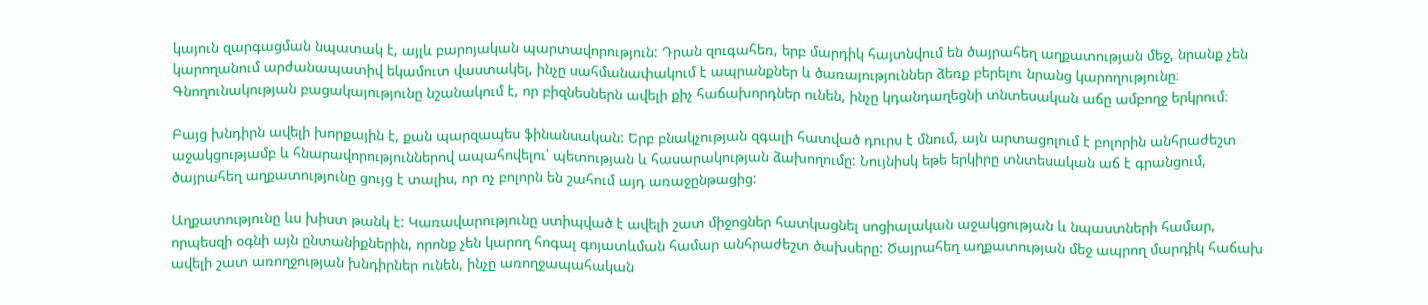կայուն զարգացման նպատակ է, այլև բարոյական պարտավորություն: Դրան զուգահեռ, երբ մարդիկ հայտնվում են ծայրահեղ աղքատության մեջ, նրանք չեն կարողանում արժանապատիվ եկամուտ վաստակել, ինչը սահմանափակում է ապրանքներ և ծառայություններ ձեռք բերելու նրանց կարողությունը։ Գնողունակության բացակայությունը նշանակում է, որ բիզնեսներն ավելի քիչ հաճախորդներ ունեն, ինչը կդանդաղեցնի տնտեսական աճը ամբողջ երկրում։

Բայց խնդիրն ավելի խորքային է, քան պարզապես ֆինանսական: Երբ բնակչության զգալի հատված դուրս է մնում, այն արտացոլում է բոլորին անհրաժեշտ աջակցությամբ և հնարավորություններով ապահովելու՝ պետության և հասարակության ձախողումը: Նույնիսկ եթե երկիրը տնտեսական աճ է գրանցում, ծայրահեղ աղքատությունը ցույց է տալիս, որ ոչ բոլորն են շահում այդ առաջընթացից:

Աղքատությունը ևս խիստ թանկ է: Կառավարությունը ստիպված է ավելի շատ միջոցներ հատկացնել սոցիալական աջակցության և նպաստների համար, որպեսզի օգնի այն ընտանիքներին, որոնք չեն կարող հոգալ գոյատևման համար անհրաժեշտ ծախսերը: Ծայրահեղ աղքատության մեջ ապրող մարդիկ հաճախ ավելի շատ առողջության խնդիրներ ունեն, ինչը առողջապահական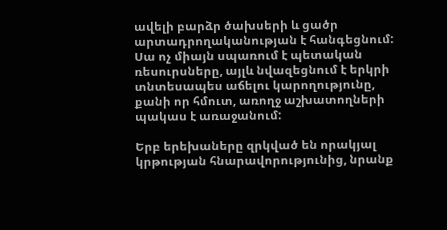ավելի բարձր ծախսերի և ցածր արտադրողականության է հանգեցնում: Սա ոչ միայն սպառում է պետական ռեսուրսները, այլև նվազեցնում է երկրի տնտեսապես աճելու կարողությունը, քանի որ հմուտ, առողջ աշխատողների պակաս է առաջանում:

Երբ երեխաները զրկված են որակյալ կրթության հնարավորությունից, նրանք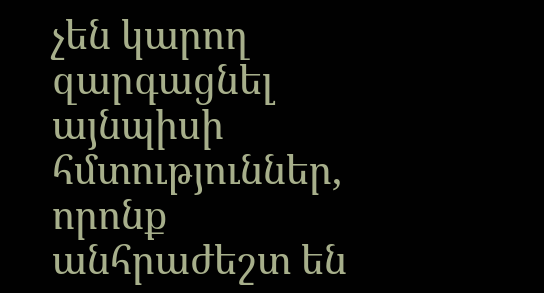չեն կարող զարգացնել այնպիսի հմտություններ, որոնք անհրաժեշտ են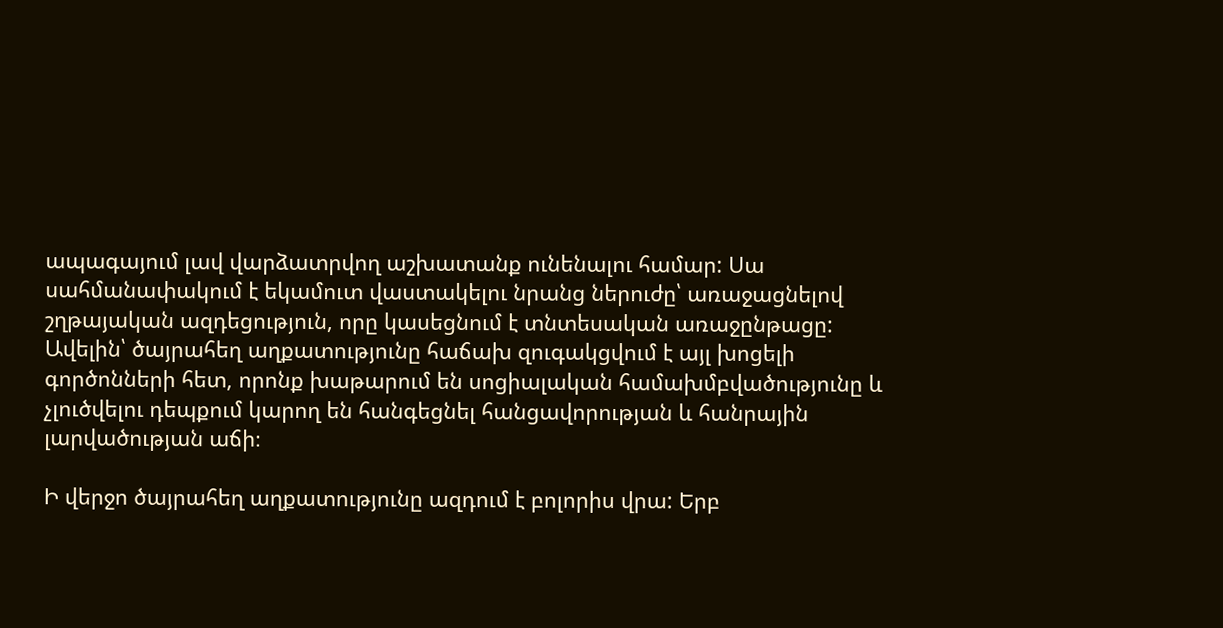ապագայում լավ վարձատրվող աշխատանք ունենալու համար: Սա սահմանափակում է եկամուտ վաստակելու նրանց ներուժը՝ առաջացնելով շղթայական ազդեցություն, որը կասեցնում է տնտեսական առաջընթացը: Ավելին՝ ծայրահեղ աղքատությունը հաճախ զուգակցվում է այլ խոցելի գործոնների հետ, որոնք խաթարում են սոցիալական համախմբվածությունը և չլուծվելու դեպքում կարող են հանգեցնել հանցավորության և հանրային լարվածության աճի։

Ի վերջո ծայրահեղ աղքատությունը ազդում է բոլորիս վրա: Երբ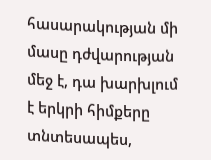հասարակության մի մասը դժվարության մեջ է, դա խարխլում է երկրի հիմքերը տնտեսապես,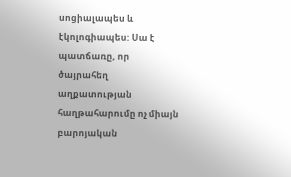սոցիալապես և էկոլոգիապես: Սա է պատճառը, որ ծայրահեղ աղքատության հաղթահարումը ոչ միայն բարոյական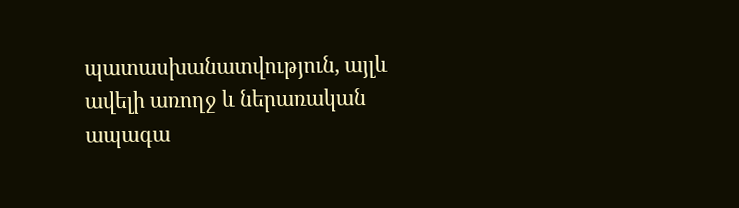պատասխանատվություն, այլև ավելի առողջ և ներառական ապագա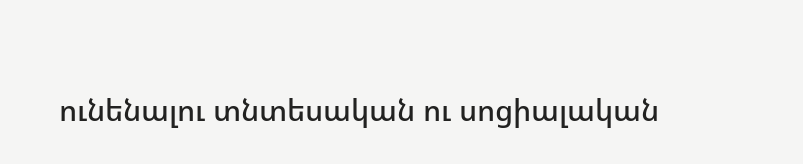ունենալու տնտեսական ու սոցիալական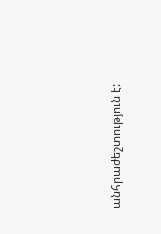անհրաժեշտություն է: